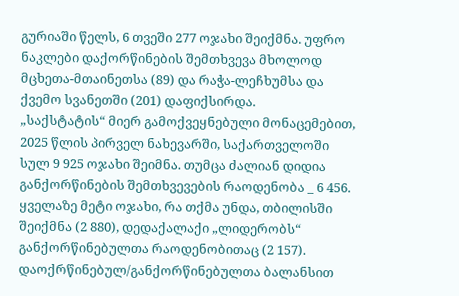გურიაში წელს, 6 თვეში 277 ოჯახი შეიქმნა. უფრო ნაკლები დაქორწინების შემთხვევა მხოლოდ მცხეთა-მთაინეთსა (89) და რაჭა-ლეჩხუმსა და ქვემო სვანეთში (201) დაფიქსირდა.
„საქსტატის“ მიერ გამოქვეყნებული მონაცემებით, 2025 წლის პირველ ნახევარში, საქართველოში სულ 9 925 ოჯახი შეიმნა. თუმცა ძალიან დიდია განქორწინების შემთხვევების რაოდენობა _ 6 456.
ყველაზე მეტი ოჯახი, რა თქმა უნდა, თბილისში შეიქმნა (2 880), დედაქალაქი „ლიდერობს“ განქორწინებულთა რაოდენობითაც (2 157). დაოქრწინებულ/განქორწინებულთა ბალანსით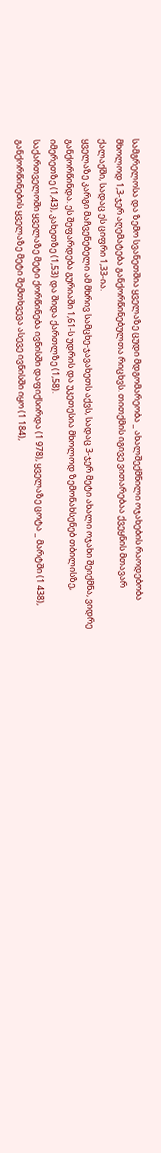სამგრელოსა და ზემო სვანეთშია ყველაზე ცუდი მდგომარეობა _ ახალშექმნილი ოჯახების რაოდებობა მხოლოდ 1,3-ჯერ აღემატება განქორწინებულთა რიცხვს. თითქმის იგივე ვითარებაა ქვეყნის მთავარ ქალაქში, სადაც ეს ციფრი 1,33-ია.
ყველაზე კარგი მაჩვენებელი ამ მხრივ სამცხე-ჯავახეთს აქვს, სადაც 3-ჯერ მეტი ახალი ოჯახი შეიქმნა, ვიდრე განქორწინდა. ეს შეფარდება გურიაში 1,61-ს უდრის და უკეთესია მხოლოდ ზემონახსენებ თბილისზე, იმერეთზე (1,43), კახეთზე (1,53) და შიდა ქართლზე (1,58).
საქართველოში ყველაზე მეტი ქორწინება ივნისში დაფიქსირდა (1 978), ყველაზე ცოტა _ მარტში (1 438), განქორწინების ყველაზე მეტი შემთხვევა ასევე ივნისში იყო (1 184),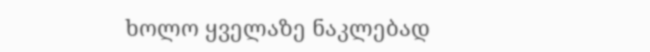ხოლო ყველაზე ნაკლებად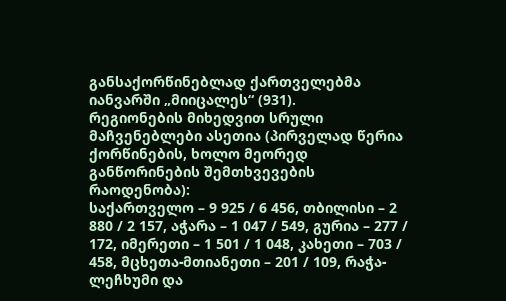განსაქორწინებლად ქართველებმა იანვარში „მიიცალეს“ (931).
რეგიონების მიხედვით სრული მაჩვენებლები ასეთია (პირველად წერია ქორწინების, ხოლო მეორედ განწორინების შემთხვევების რაოდენობა):
საქართველო – 9 925 / 6 456, თბილისი – 2 880 / 2 157, აჭარა – 1 047 / 549, გურია – 277 / 172, იმერეთი – 1 501 / 1 048, კახეთი – 703 / 458, მცხეთა-მთიანეთი – 201 / 109, რაჭა-ლეჩხუმი და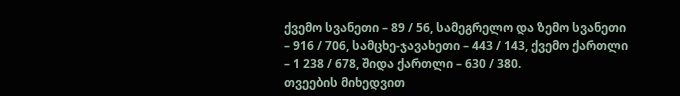ქვემო სვანეთი – 89 / 56, სამეგრელო და ზემო სვანეთი – 916 / 706, სამცხე-ჯავახეთი – 443 / 143, ქვემო ქართლი – 1 238 / 678, შიდა ქართლი – 630 / 380.
თვეების მიხედვით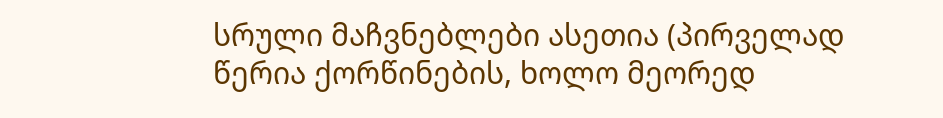სრული მაჩვნებლები ასეთია (პირველად წერია ქორწინების, ხოლო მეორედ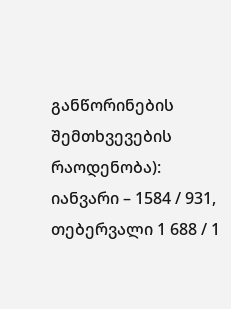განწორინების შემთხვევების რაოდენობა):
იანვარი – 1584 / 931, თებერვალი 1 688 / 1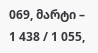069, მარტი – 1 438 / 1 055,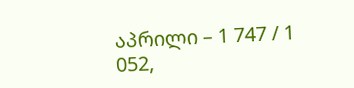აპრილი – 1 747 / 1 052,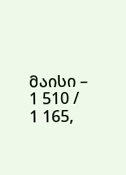მაისი – 1 510 / 1 165,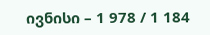ივნისი – 1 978 / 1 184